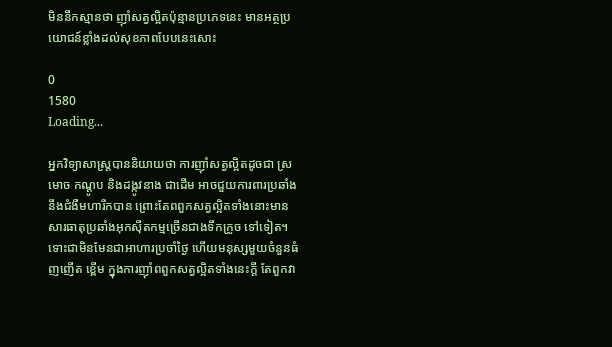មិននឹកស្មានថា ញ៉ាំសត្វល្អិតប៉ុន្មានប្រភេទនេះ មានអត្ថប្រយោជន៍ខ្លាំងដល់សុខភាពបែបនេះសោះ

0
1580
Loading...

អ្នកវិទ្យាសាស្ត្របាននិយាយថា ការញ៉ាំសត្វល្អិតដូចជា ស្រមោច កណ្តូប និងដង្កូវនាង ជាដើម អាចជួយការពារប្រឆាំងនឹងជំងឺមហារីកបាន ព្រោះតែពពួកសត្វល្អិតទាំងនោះមានសារធាតុប្រឆាំងអុកស៊ីតកម្មច្រើនជាងទឹកក្រូច ទៅទៀត។ ទោះជាមិនមែនជាអាហារប្រចាំថ្ងៃ ហើយមនុស្សមួយចំនួនធំញញើត ខ្ពើម ក្នុងការញ៉ាំពពួកសត្វល្អិតទាំងនេះក្ដី តែពួកវា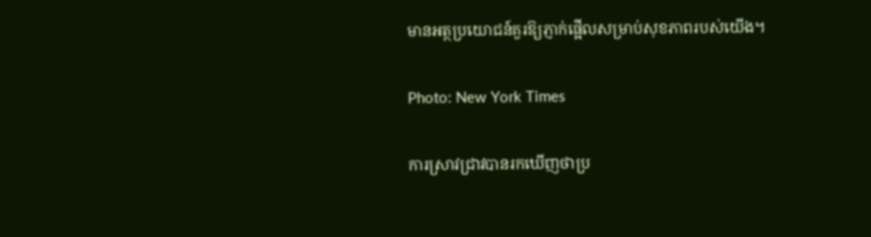មានអត្ថប្រយោជន៍គួរឱ្យភ្ញាក់ផ្អើលសម្រាប់សុខភាពរបស់យើង។

Photo: New York Times

ការស្រាវជ្រាវបានរកឃើញថាប្រ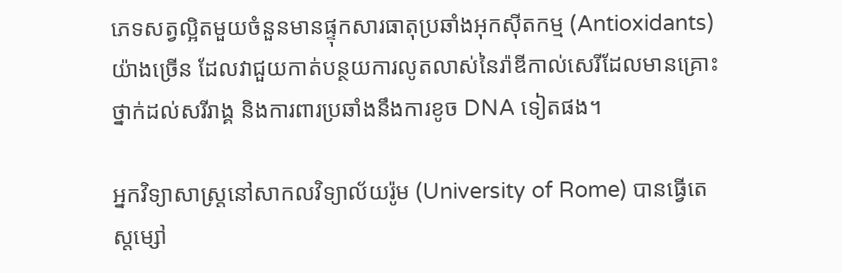ភេទសត្វល្អិតមួយចំនួនមានផ្ទុកសារធាតុប្រឆាំងអុកស៊ីតកម្ម (Antioxidants) យ៉ាងច្រើន ដែលវាជួយកាត់បន្ថយការលូតលាស់នៃរ៉ាឌីកាល់សេរីដែលមានគ្រោះថ្នាក់ដល់សរីរាង្គ និងការពារប្រឆាំងនឹងការខូច DNA ទៀតផង។

អ្នកវិទ្យាសាស្ត្រនៅសាកលវិទ្យាល័យរ៉ូម (University of Rome) បានធ្វើតេស្តម្សៅ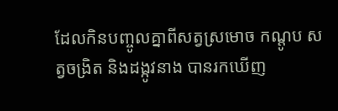ដែលកិនបញ្ចូលគ្នាពីសត្វស្រមោច កណ្តូប សត្វចង្រិត និងដង្កូវនាង បានរកឃើញ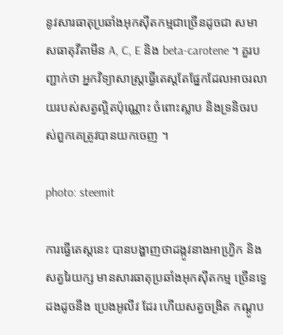នូវសារធាតុប្រឆាំងអុកស៊ីតកម្មជាច្រើនដូចជា សមាសធាតុវីតាមីន A, C, E និង beta-carotene ។ គួរបញ្ជាក់ថា អ្នកវិទ្យាសាស្ត្រធ្វើតេស្ដតែផ្នែកដែលអាចរលាយរបស់សត្វល្អិតប៉ុណ្ណោះ ចំពោះស្លាប និងទ្រនិចរបស់ពួកគេត្រូវបានយកចេញ ។

photo: steemit

ការធ្វើតេស្តនេះ បានបង្ហាញថាដង្កូវនាងអាហ្រ្វិក និងសត្វរៃយក្ស មានសារធាតុប្រឆាំងអុកស៊ីតកម្ម ច្រើនទ្វេដងដូចនឹង ប្រេងអូលីវ ដែរ ហើយសត្វចង្រិត កណ្តូប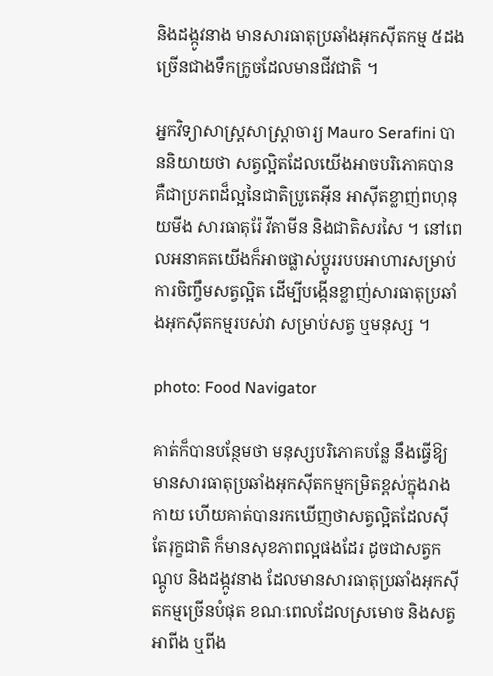និងដង្កូវនាង មានសារធាតុប្រឆាំងអុកស៊ីតកម្ម ៥ដងច្រើនជាងទឹកក្រូចដែលមានជីវជាតិ ។

អ្នកវិទ្យាសាស្ត្រសាស្រ្តាចារ្យ Mauro Serafini បាននិយាយថា សត្វល្អិតដែលយើងអាចបរិភោគបាន គឺជាប្រភពដ៏ល្អនៃជាតិប្រូតេអ៊ីន អាស៊ីតខ្លាញ់ពហុនុយមីង សារធាតុរ៉ែ វីតាមីន និងជាតិសរសៃ ។ នៅពេលអនាគតយើងក៏អាចផ្លាស់ប្តូររបបអាហារសម្រាប់ការចិញ្ចឹមសត្វល្អិត ដើម្បីបង្កើនខ្លាញ់សារធាតុប្រឆាំងអុកស៊ីតកម្មរបស់វា សម្រាប់សត្វ ឬមនុស្ស ។

photo: Food Navigator

គាត់ក៏បានបន្ថែមថា មនុស្សបរិភោគបន្លែ នឹងធ្វើឱ្យមានសារធាតុប្រឆាំងអុកស៊ីតកម្មកម្រិតខ្ពស់ក្នុងរាងកាយ ហើយគាត់បានរកឃើញថាសត្វល្អិតដែលស៊ីតែរុក្ខជាតិ ក៏មានសុខភាពល្អផងដែរ ដូចជាសត្វកណ្តូប និងដង្កូវនាង ដែលមានសារធាតុប្រឆាំងអុកស៊ីតកម្មច្រើនបំផុត ខណៈពេលដែលស្រមោច និងសត្វអាពីង ឬពីង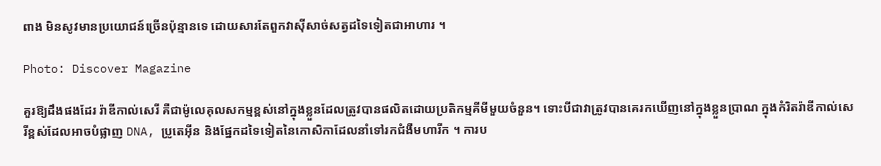ពាង មិនសូវមានប្រយោជន៍ច្រើនប៉ុន្មានទេ ដោយសារតែពួកវាស៊ីសាច់សត្វដទៃទៀតជាអាហារ ។

Photo: Discover Magazine

គួរឱ្យដឹងផងដែរ រ៉ាឌីកាល់សេរី គឺជាម៉ូលេគុលសកម្មខ្ពស់នៅក្នុងខ្លួនដែលត្រូវបានផលិតដោយប្រតិកម្មគីមីមួយចំនួន។ ទោះបីជាវាត្រូវបានគេរកឃើញនៅក្នុងខ្លួនប្រាណ ក្នុងកំរិតរ៉ាឌីកាល់សេរីខ្ពស់ដែលអាចបំផ្លាញ DNA, ប្រូតេអ៊ីន និងផ្នែកដទៃទៀតនៃកោសិកាដែលនាំទៅរកជំងឺមហារីក ។ ការប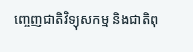ញ្ចេញជាតិវិទ្យុសកម្ម និងជាតិពុ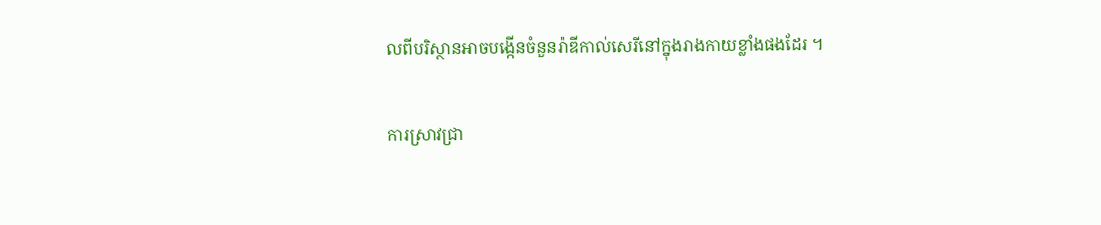លពីបរិស្ថានអាចបង្កើនចំនួនរ៉ាឌីកាល់សេរីនៅក្នុងរាងកាយខ្លាំងផងដែរ ។

ការស្រាវជ្រា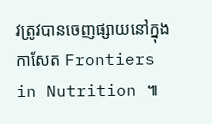វត្រូវបានចេញផ្សាយនៅក្នុងកាសែត Frontiers in Nutrition ៕